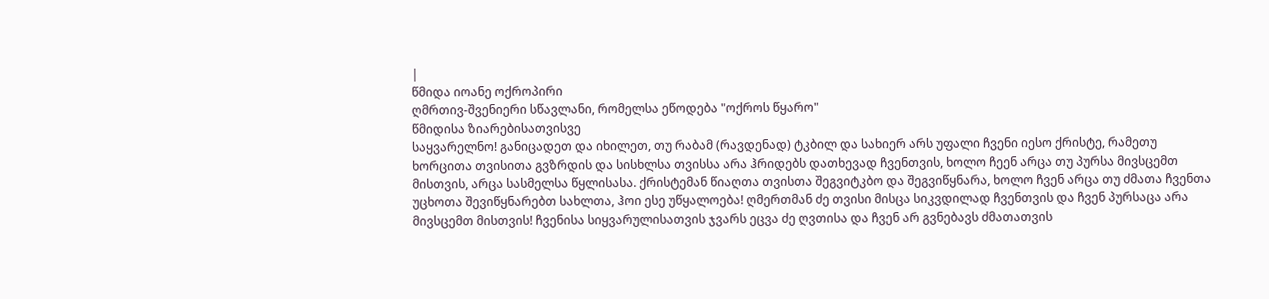|
წმიდა იოანე ოქროპირი
ღმრთივ-შვენიერი სწავლანი, რომელსა ეწოდება "ოქროს წყარო"
წმიდისა ზიარებისათვისვე
საყვარელნო! განიცადეთ და იხილეთ, თუ რაბამ (რავდენად) ტკბილ და სახიერ არს უფალი ჩვენი იესო ქრისტე, რამეთუ ხორცითა თვისითა გვზრდის და სისხლსა თვისსა არა ჰრიდებს დათხევად ჩვენთვის, ხოლო ჩეენ არცა თუ პურსა მივსცემთ მისთვის, არცა სასმელსა წყლისასა. ქრისტემან წიაღთა თვისთა შეგვიტკბო და შეგვიწყნარა, ხოლო ჩვენ არცა თუ ძმათა ჩვენთა უცხოთა შევიწყნარებთ სახლთა, ჰოი ესე უწყალოება! ღმერთმან ძე თვისი მისცა სიკვდილად ჩვენთვის და ჩვენ პურსაცა არა მივსცემთ მისთვის! ჩვენისა სიყვარულისათვის ჯვარს ეცვა ძე ღვთისა და ჩვენ არ გვნებავს ძმათათვის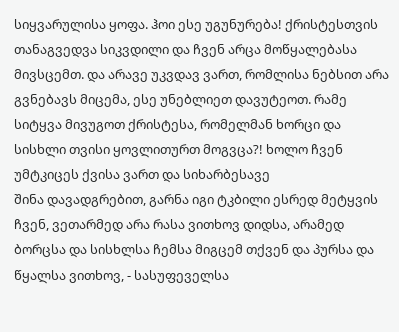სიყვარულისა ყოფა. ჰოი ესე უგუნურება! ქრისტესთვის თანაგვედვა სიკვდილი და ჩვენ არცა მოწყალებასა მივსცემთ. და არავე უკვდავ ვართ, რომლისა ნებსით არა გვნებავს მიცემა, ესე უნებლიეთ დავუტეოთ. რამე სიტყვა მივუგოთ ქრისტესა, რომელმან ხორცი და სისხლი თვისი ყოვლითურთ მოგვცა?! ხოლო ჩვენ უმტკიცეს ქვისა ვართ და სიხარბესავე
შინა დავადგრებით, გარნა იგი ტკბილი ესრედ მეტყვის ჩვენ, ვეთარმედ არა რასა ვითხოვ დიდსა, არამედ ბორცსა და სისხლსა ჩემსა მიგცემ თქვენ და პურსა და წყალსა ვითხოვ, - სასუფეველსა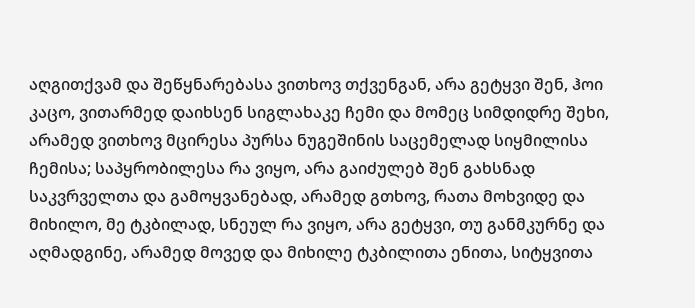აღგითქვამ და შეწყნარებასა ვითხოვ თქვენგან, არა გეტყვი შენ, ჰოი კაცო, ვითარმედ დაიხსენ სიგლახაკე ჩემი და მომეც სიმდიდრე შეხი, არამედ ვითხოვ მცირესა პურსა ნუგეშინის საცემელად სიყმილისა ჩემისა; საპყრობილესა რა ვიყო, არა გაიძულებ შენ გახსნად საკვრველთა და გამოყვანებად, არამედ გთხოვ, რათა მოხვიდე და მიხილო, მე ტკბილად, სნეულ რა ვიყო, არა გეტყვი, თუ განმკურნე და აღმადგინე, არამედ მოვედ და მიხილე ტკბილითა ენითა, სიტყვითა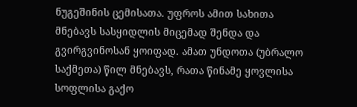ნუგეშინის ცემისათა. უფროს ამით სახითა მნებავს სასყიდლის მიცემად შენდა და გვირგვინოსან ყოიფად. ამათ უნდოთა (უბრალო საქმეთა) წილ მნებავს, რათა წინამე ყოვლისა სოფლისა გაქო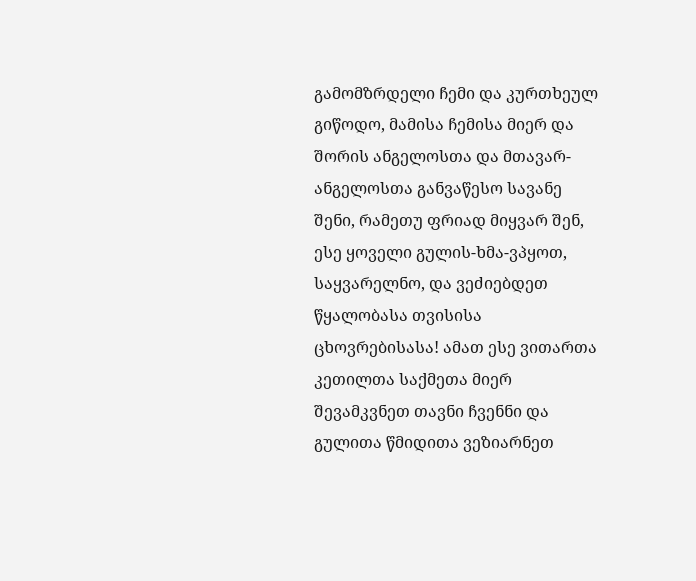გამომზრდელი ჩემი და კურთხეულ გიწოდო, მამისა ჩემისა მიერ და შორის ანგელოსთა და მთავარ-ანგელოსთა განვაწესო სავანე შენი, რამეთუ ფრიად მიყვარ შენ, ესე ყოველი გულის-ხმა-ვპყოთ, საყვარელნო, და ვეძიებდეთ წყალობასა თვისისა ცხოვრებისასა! ამათ ესე ვითართა კეთილთა საქმეთა მიერ შევამკვნეთ თავნი ჩვენნი და გულითა წმიდითა ვეზიარნეთ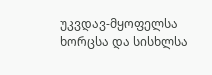უკვდავ-მყოფელსა ხორცსა და სისხლსა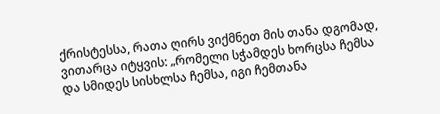ქრისტესსა, რათა ღირს ვიქმნეთ მის თანა დგომად, ვითარცა იტყვის: „რომელი სჭამდეს ხორცსა ჩემსა და სმიდეს სისხლსა ჩემსა, იგი ჩემთანა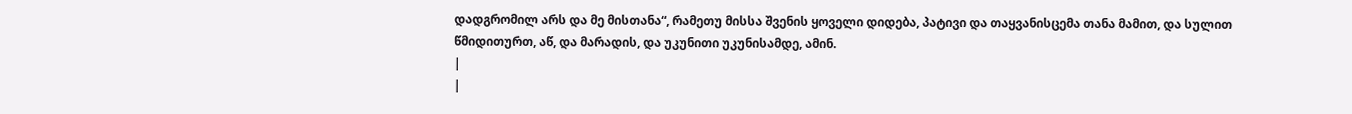დადგრომილ არს და მე მისთანა“, რამეთუ მისსა შვენის ყოველი დიდება, პატივი და თაყვანისცემა თანა მამით, და სულით წმიდითურთ, აწ, და მარადის, და უკუნითი უკუნისამდე, ამინ.
|
|